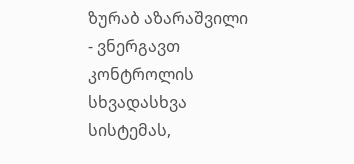ზურაბ აზარაშვილი - ვნერგავთ კონტროლის სხვადასხვა სისტემას,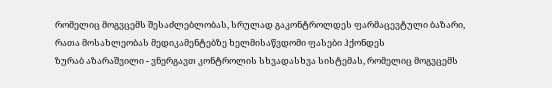რომელიც მოგვცემს შესაძლებლობას, სრულად გაკონტროლდეს ფარმაცევტული ბაზარი, რათა მოსახლეობას მედიკამენტებზე ხელმისაწვდომი ფასები ჰქონდეს
ზურაბ აზარაშვილი - ვნერგავთ კონტროლის სხვადასხვა სისტემას, რომელიც მოგვცემს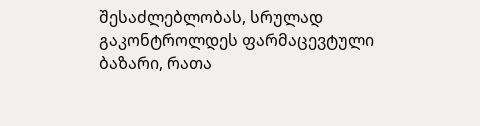შესაძლებლობას, სრულად გაკონტროლდეს ფარმაცევტული ბაზარი, რათა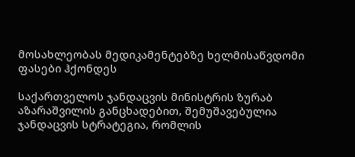მოსახლეობას მედიკამენტებზე ხელმისაწვდომი ფასები ჰქონდეს

საქართველოს ჯანდაცვის მინისტრის ზურაბ აზარაშვილის განცხადებით, შემუშავებულია ჯანდაცვის სტრატეგია, რომლის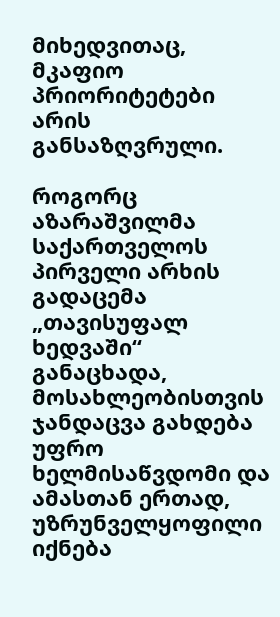მიხედვითაც, მკაფიო პრიორიტეტები არის განსაზღვრული.

როგორც აზარაშვილმა საქართველოს პირველი არხის გადაცემა „თავისუფალ ხედვაში“ განაცხადა, მოსახლეობისთვის ჯანდაცვა გახდება უფრო ხელმისაწვდომი და ამასთან ერთად, უზრუნველყოფილი იქნება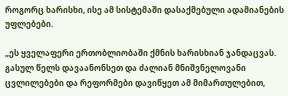როგორც ხარისხი, ისე ამ სისტემაში დასაქმებული ადამიანების უფლებები.

„ეს ყველაფერი ერთობლიობაში ქმნის ხარისხიან ჯანდაცვას. გასულ წელს დავაანონსეთ და ძალიან მნიშვნელოვანი ცვლილებები და რეფორმები დავიწყეთ ამ მიმართულებით,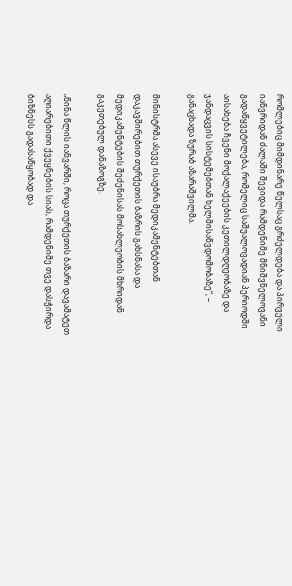რომლებიც მიმდინარე წელსაც გრძელდება და პირველი იანვრიდან ძალაში შევიდა რამდენიმე მნიშვნელოვანი გადაწყვეტილება, რომელიც საშუალოვადიან პერიოდში აისახება ჩვენი მოქალაქეების კეთილდღეობაზე და ჯანდაცვის სისტემებთან ხელმისაწვდომობაზე“, – განაცხადა ზურაბ აზარაშვილმა.

მინისტრმა ასევე ისაუბრა მედიკამენტებთან დაკავშირებით თურქეთის ბაზრის გახსნასა და მედიკამენტების შეძენისას მოსახლეობის მხრიდან გაკეთებულ დანაზოგზე.

„წინა წლის იანვარში, როცა თურქეთის ბაზარი დავამატეთ აღიარებითი ქვეყნების სიას, რამდენიმე თვე დასჭირდა ბიზნესს გადასაწყობად და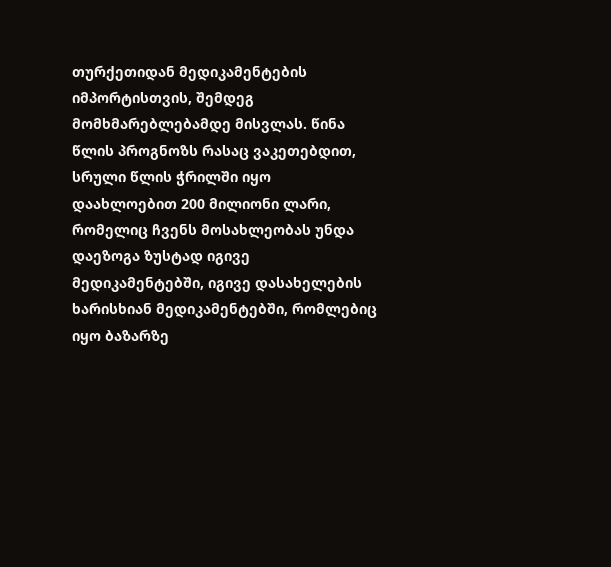თურქეთიდან მედიკამენტების იმპორტისთვის, შემდეგ მომხმარებლებამდე მისვლას. წინა წლის პროგნოზს რასაც ვაკეთებდით, სრული წლის ჭრილში იყო დაახლოებით 200 მილიონი ლარი, რომელიც ჩვენს მოსახლეობას უნდა დაეზოგა ზუსტად იგივე მედიკამენტებში, იგივე დასახელების ხარისხიან მედიკამენტებში, რომლებიც იყო ბაზარზე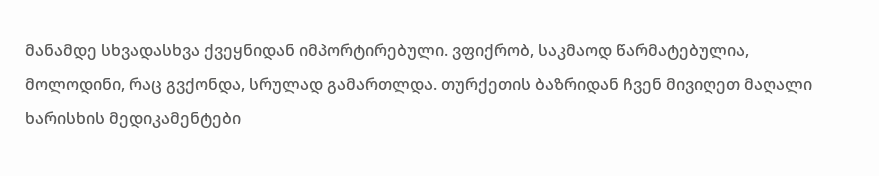მანამდე სხვადასხვა ქვეყნიდან იმპორტირებული. ვფიქრობ, საკმაოდ წარმატებულია, მოლოდინი, რაც გვქონდა, სრულად გამართლდა. თურქეთის ბაზრიდან ჩვენ მივიღეთ მაღალი ხარისხის მედიკამენტები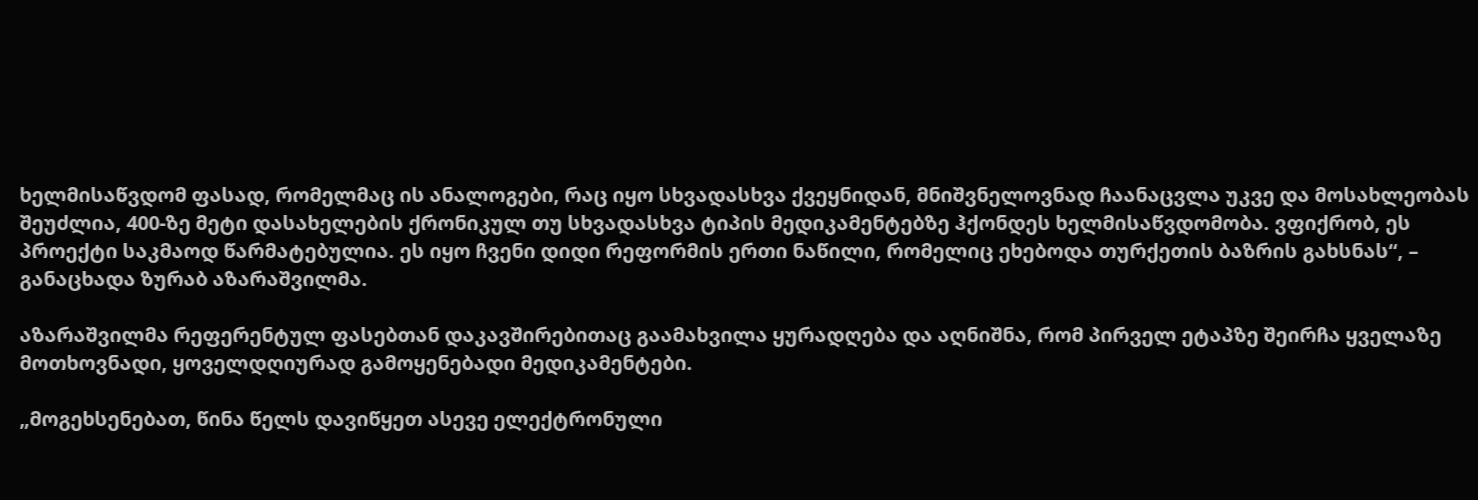ხელმისაწვდომ ფასად, რომელმაც ის ანალოგები, რაც იყო სხვადასხვა ქვეყნიდან, მნიშვნელოვნად ჩაანაცვლა უკვე და მოსახლეობას შეუძლია, 400-ზე მეტი დასახელების ქრონიკულ თუ სხვადასხვა ტიპის მედიკამენტებზე ჰქონდეს ხელმისაწვდომობა. ვფიქრობ, ეს პროექტი საკმაოდ წარმატებულია. ეს იყო ჩვენი დიდი რეფორმის ერთი ნაწილი, რომელიც ეხებოდა თურქეთის ბაზრის გახსნას“, – განაცხადა ზურაბ აზარაშვილმა.

აზარაშვილმა რეფერენტულ ფასებთან დაკავშირებითაც გაამახვილა ყურადღება და აღნიშნა, რომ პირველ ეტაპზე შეირჩა ყველაზე მოთხოვნადი, ყოველდღიურად გამოყენებადი მედიკამენტები.

„მოგეხსენებათ, წინა წელს დავიწყეთ ასევე ელექტრონული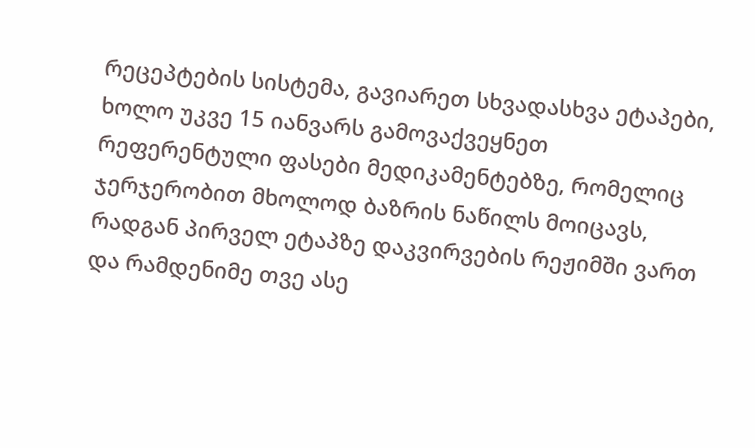რეცეპტების სისტემა, გავიარეთ სხვადასხვა ეტაპები, ხოლო უკვე 15 იანვარს გამოვაქვეყნეთ რეფერენტული ფასები მედიკამენტებზე, რომელიც ჯერჯერობით მხოლოდ ბაზრის ნაწილს მოიცავს, რადგან პირველ ეტაპზე დაკვირვების რეჟიმში ვართ და რამდენიმე თვე ასე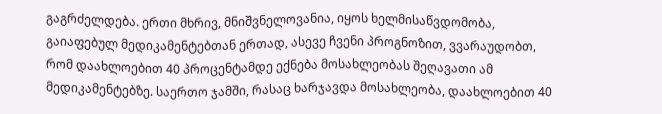გაგრძელდება. ერთი მხრივ, მნიშვნელოვანია, იყოს ხელმისაწვდომობა, გაიაფებულ მედიკამენტებთან ერთად, ასევე ჩვენი პროგნოზით, ვვარაუდობთ, რომ დაახლოებით 40 პროცენტამდე ექნება მოსახლეობას შეღავათი ამ მედიკამენტებზე. საერთო ჯამში, რასაც ხარჯავდა მოსახლეობა, დაახლოებით 40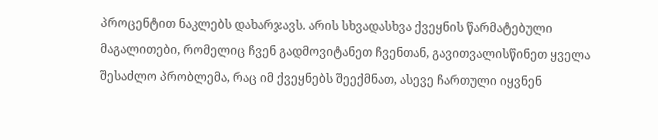პროცენტით ნაკლებს დახარჯავს. არის სხვადასხვა ქვეყნის წარმატებული მაგალითები, რომელიც ჩვენ გადმოვიტანეთ ჩვენთან, გავითვალისწინეთ ყველა შესაძლო პრობლემა, რაც იმ ქვეყნებს შეექმნათ, ასევე ჩართული იყვნენ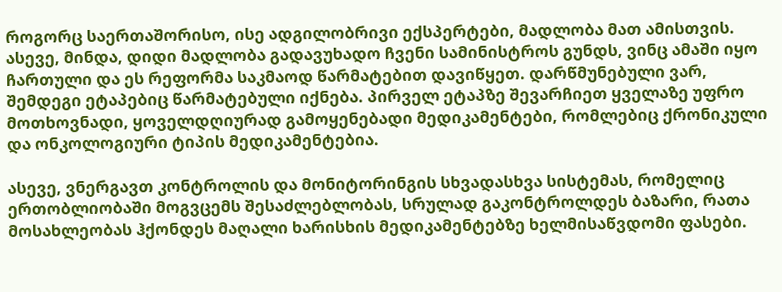როგორც საერთაშორისო, ისე ადგილობრივი ექსპერტები, მადლობა მათ ამისთვის. ასევე, მინდა, დიდი მადლობა გადავუხადო ჩვენი სამინისტროს გუნდს, ვინც ამაში იყო ჩართული და ეს რეფორმა საკმაოდ წარმატებით დავიწყეთ. დარწმუნებული ვარ, შემდეგი ეტაპებიც წარმატებული იქნება. პირველ ეტაპზე შევარჩიეთ ყველაზე უფრო მოთხოვნადი, ყოველდღიურად გამოყენებადი მედიკამენტები, რომლებიც ქრონიკული და ონკოლოგიური ტიპის მედიკამენტებია.

ასევე, ვნერგავთ კონტროლის და მონიტორინგის სხვადასხვა სისტემას, რომელიც  ერთობლიობაში მოგვცემს შესაძლებლობას, სრულად გაკონტროლდეს ბაზარი, რათა მოსახლეობას ჰქონდეს მაღალი ხარისხის მედიკამენტებზე ხელმისაწვდომი ფასები.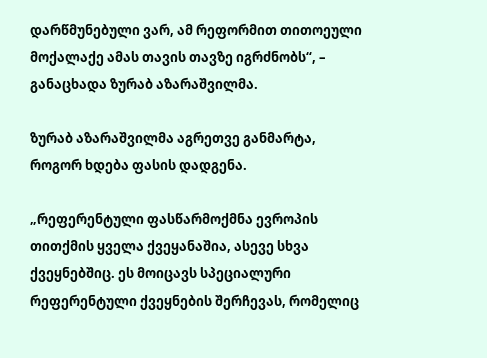დარწმუნებული ვარ, ამ რეფორმით თითოეული მოქალაქე ამას თავის თავზე იგრძნობს“, – განაცხადა ზურაბ აზარაშვილმა.

ზურაბ აზარაშვილმა აგრეთვე განმარტა, როგორ ხდება ფასის დადგენა.

„რეფერენტული ფასწარმოქმნა ევროპის თითქმის ყველა ქვეყანაშია, ასევე სხვა ქვეყნებშიც. ეს მოიცავს სპეციალური რეფერენტული ქვეყნების შერჩევას, რომელიც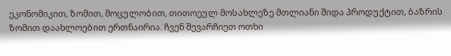ეკონომიკით, ზომით, მოცულობით, თითოეულ მოსახლეზე მთლიანი შიდა პროდუქტით, ბაზრის ზომით დაახლოებით ერთნაირია. ჩვენ შევარჩიეთ ოთხი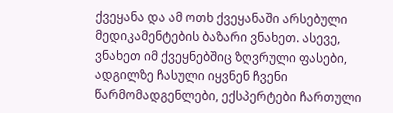ქვეყანა და ამ ოთხ ქვეყანაში არსებული მედიკამენტების ბაზარი ვნახეთ. ასევე, ვნახეთ იმ ქვეყნებშიც ზღვრული ფასები, ადგილზე ჩასული იყვნენ ჩვენი წარმომადგენლები, ექსპერტები ჩართული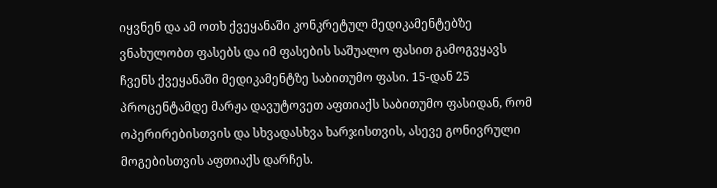იყვნენ და ამ ოთხ ქვეყანაში კონკრეტულ მედიკამენტებზე ვნახულობთ ფასებს და იმ ფასების საშუალო ფასით გამოგვყავს ჩვენს ქვეყანაში მედიკამენტზე საბითუმო ფასი. 15-დან 25 პროცენტამდე მარჟა დავუტოვეთ აფთიაქს საბითუმო ფასიდან, რომ ოპერირებისთვის და სხვადასხვა ხარჯისთვის, ასევე გონივრული მოგებისთვის აფთიაქს დარჩეს.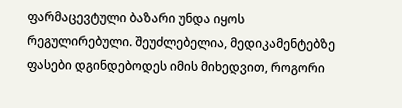ფარმაცევტული ბაზარი უნდა იყოს რეგულირებული. შეუძლებელია, მედიკამენტებზე ფასები დგინდებოდეს იმის მიხედვით, როგორი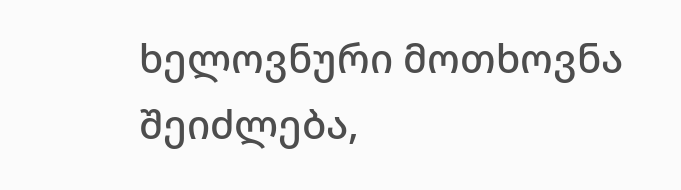ხელოვნური მოთხოვნა შეიძლება,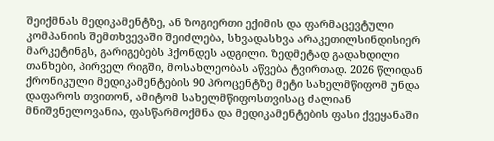შეიქმნას მედიკამენტზე, ან ზოგიერთი ექიმის და ფარმაცევტული კომპანიის შემთხვევაში შეიძლება, სხვადასხვა არაკეთილსინდისიერ მარკეტინგს, გარიგებებს ჰქონდეს ადგილი. ზედმეტად გადახდილი თანხები, პირველ რიგში, მოსახლეობას აწვება ტვირთად. 2026 წლიდან ქრონიკული მედიკამენტების 90 პროცენტზე მეტი სახელმწიფომ უნდა დაფაროს თვითონ, ამიტომ სახელმწიფოსთვისაც ძალიან მნიშვნელოვანია, ფასწარმოქმნა და მედიკამენტების ფასი ქვეყანაში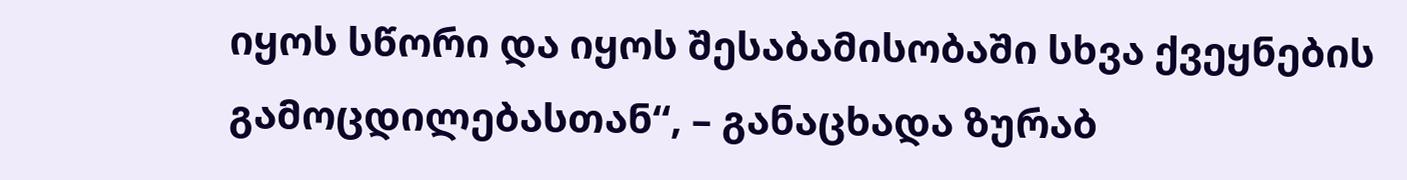იყოს სწორი და იყოს შესაბამისობაში სხვა ქვეყნების გამოცდილებასთან“, – განაცხადა ზურაბ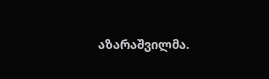აზარაშვილმა.